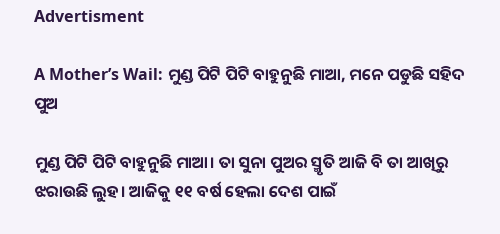Advertisment

A Mother’s Wail: ମୁଣ୍ଡ ପିଟି ପିଟି ବାହୁନୁଛି ମାଆ, ମନେ ପଡୁଛି ସହିଦ ପୁଅ

ମୁଣ୍ଡ ପିଟି ପିଟି ବାହୁନୁଛି ମାଆ। ତା ସୁନା ପୁଅର ସ୍ମୃତି ଆଜି ବି ତା ଆଖିରୁ ଝରାଉଛି ଲୁହ। ଆଜିକୁ ୧୧ ବର୍ଷ ହେଲା ଦେଶ ପାଇଁ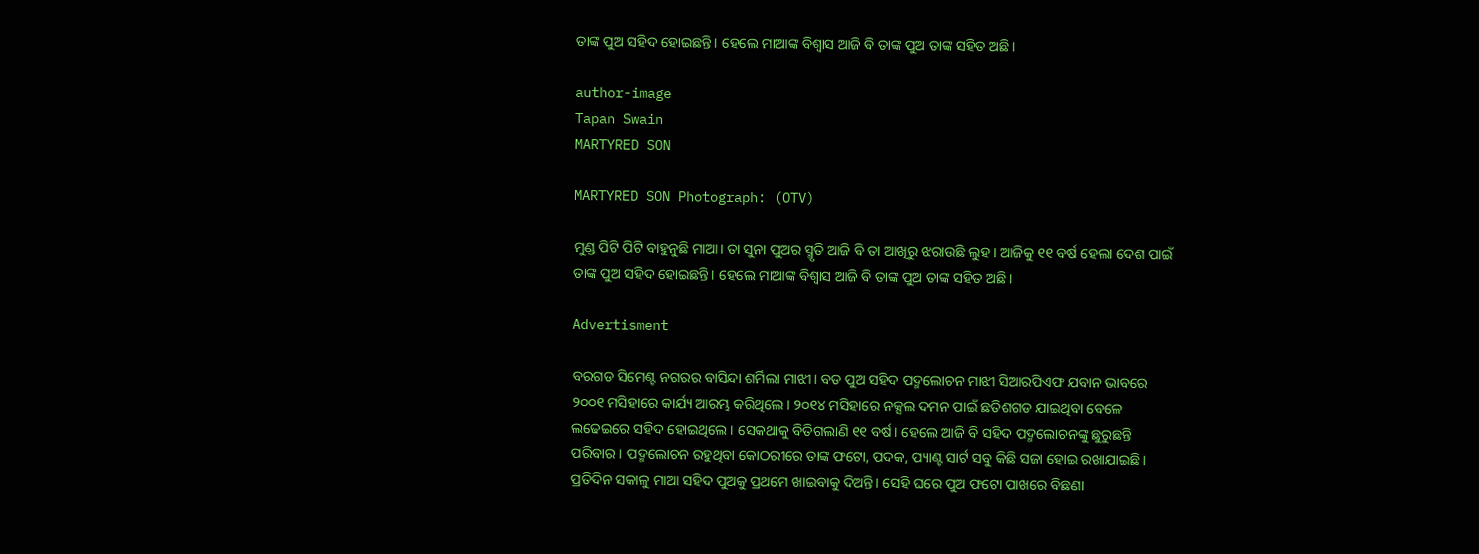ତାଙ୍କ ପୁଅ ସହିଦ ହୋଇଛନ୍ତି। ହେଲେ ମାଆଙ୍କ ବିଶ୍ବାସ ଆଜି ବି ତାଙ୍କ ପୁଅ ତାଙ୍କ ସହିତ ଅଛି।

author-image
Tapan Swain
MARTYRED SON

MARTYRED SON Photograph: (OTV)

ମୁଣ୍ଡ ପିଟି ପିଟି ବାହୁନୁଛି ମାଆ। ତା ସୁନା ପୁଅର ସ୍ମୃତି ଆଜି ବି ତା ଆଖିରୁ ଝରାଉଛି ଲୁହ। ଆଜିକୁ ୧୧ ବର୍ଷ ହେଲା ଦେଶ ପାଇଁ ତାଙ୍କ ପୁଅ ସହିଦ ହୋଇଛନ୍ତି। ହେଲେ ମାଆଙ୍କ ବିଶ୍ବାସ ଆଜି ବି ତାଙ୍କ ପୁଅ ତାଙ୍କ ସହିତ ଅଛି।

Advertisment

ବରଗଡ ସିମେଣ୍ଟ ନଗରର ବାସିନ୍ଦା ଶର୍ମିଲା ମାଝୀ। ବଡ ପୁଅ ସହିଦ ପଦ୍ମଲୋଚନ ମାଝୀ ସିଆରପିଏଫ ଯବାନ ଭାବରେ ୨୦୦୧ ମସିହାରେ କାର୍ଯ୍ୟ ଆରମ୍ଭ କରିଥିଲେ। ୨୦୧୪ ମସିହାରେ ନକ୍ସଲ ଦମନ ପାଇଁ ଛତିଶଗଡ ଯାଇଥିବା ବେଳେ ଲଢେଇରେ ସହିଦ ହୋଇଥିଲେ। ସେକଥାକୁ ବିତିଗଲାଣି ୧୧ ବର୍ଷ। ହେଲେ ଆଜି ବି ସହିଦ ପଦ୍ମଲୋଚନଙ୍କୁ ଛୁରୁଛନ୍ତି ପରିବାର। ପଦ୍ମଲୋଚନ ରହୁଥିବା କୋଠରୀରେ ତାଙ୍କ ଫଟୋ, ପଦକ, ପ୍ୟାଣ୍ଟ ସାର୍ଟ ସବୁ କିଛି ସଜା ହୋଇ ରଖାଯାଇଛି। ପ୍ରତିଦିନ ସକାଳୁ ମାଆ ସହିଦ ପୁଅକୁ ପ୍ରଥମେ ଖାଇବାକୁ ଦିଅନ୍ତି। ସେହି ଘରେ ପୁଅ ଫଟୋ ପାଖରେ ବିଛଣା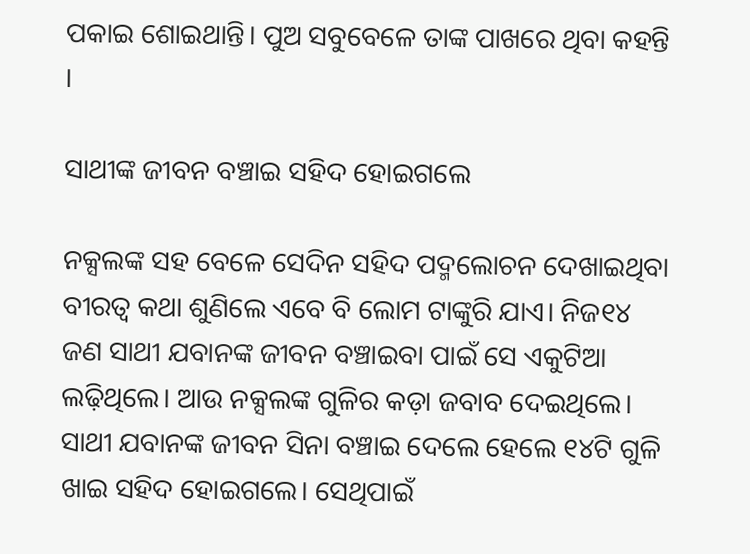ପକାଇ ଶୋଇଥାନ୍ତି। ପୁଅ ସବୁବେଳେ ତାଙ୍କ ପାଖରେ ଥିବା କହନ୍ତି ।

ସାଥୀଙ୍କ ଜୀବନ ବଞ୍ଚାଇ ସହିଦ ହୋଇଗଲେ

ନକ୍ସଲଙ୍କ ସହ ବେଳେ ସେଦିନ ସହିଦ ପଦ୍ମଲୋଚନ ଦେଖାଇଥିବା ବୀରତ୍ୱ କଥା ଶୁଣିଲେ ଏବେ ବି ଲୋମ ଟାଙ୍କୁରି ଯାଏ। ନିଜ୧୪ ଜଣ ସାଥୀ ଯବାନଙ୍କ ଜୀବନ ବଞ୍ଚାଇବା ପାଇଁ ସେ ଏକୁଟିଆ ଲଢ଼ିଥିଲେ। ଆଉ ନକ୍ସଲଙ୍କ ଗୁଳିର କଡ଼ା ଜବାବ ଦେଇଥିଲେ। ସାଥୀ ଯବାନଙ୍କ ଜୀବନ ସିନା ବଞ୍ଚାଇ ଦେଲେ ହେଲେ ୧୪ଟି ଗୁଳି ଖାଇ ସହିଦ ହୋଇଗଲେ। ସେଥିପାଇଁ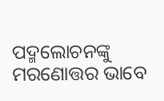ପଦ୍ମଲୋଚନଙ୍କୁ ମରଣୋତ୍ତର ଭାବେ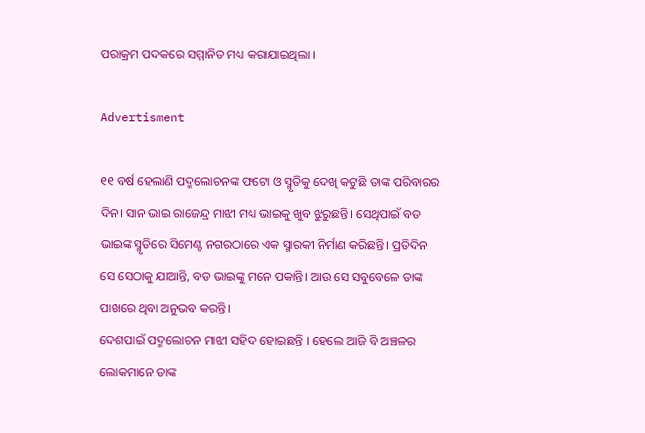ପରାକ୍ରମ ପଦକରେ ସମ୍ମାନିତ ମଧ୍ୟ କରାଯାଇଥିଲା ।

Advertisment

୧୧ ବର୍ଷ ହେଲାଣି ପଦ୍ମଲୋଚନଙ୍କ ଫଟୋ ଓ ସ୍ମୃତିକୁ ଦେଖି କଟୁଛି ତାଙ୍କ ପରିବାରର ଦିନ। ସାନ ଭାଇ ରାଜେନ୍ଦ୍ର ମାଝୀ ମଧ୍ୟ ଭାଇକୁ ଖୁବ ଝୁରୁଛନ୍ତି। ସେଥିପାଇଁ ବଡ ଭାଇଙ୍କ ସ୍ମୃତିରେ ସିମେଣ୍ଟ ନଗରଠାରେ ଏକ ସ୍ମାରକୀ ନିର୍ମାଣ କରିଛନ୍ତି। ପ୍ରତିଦିନ ସେ ସେଠାକୁ ଯାଆନ୍ତି, ବଡ ଭାଇଙ୍କୁ ମନେ ପକାନ୍ତି। ଆଉ ସେ ସବୁବେଳେ ତାଙ୍କ ପାଖରେ ଥିବା ଅନୁଭବ କରନ୍ତି।
ଦେଶପାଇଁ ପଦ୍ମଲୋଚନ ମାଝୀ ସହିଦ ହୋଇଛନ୍ତି । ହେଲେ ଆଜି ବି ଅଞ୍ଚଳର ଲୋକମାନେ ତାଙ୍କ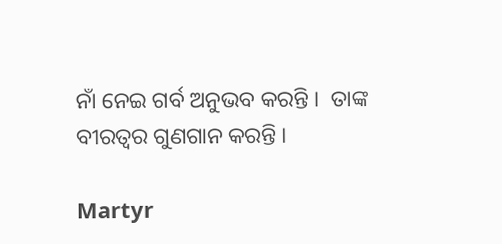ନାଁ ନେଇ ଗର୍ବ ଅନୁଭବ କରନ୍ତି ।  ତାଙ୍କ ବୀରତ୍ୱର ଗୁଣଗାନ କରନ୍ତି ।

Martyr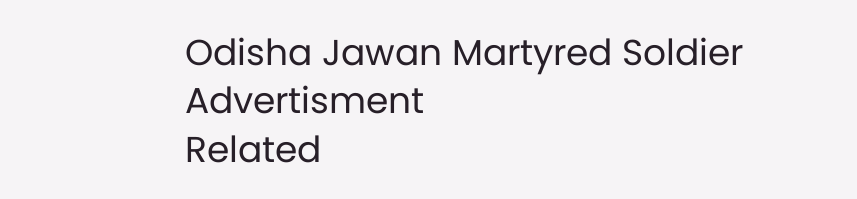Odisha Jawan Martyred Soldier
Advertisment
Related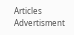Articles
Advertisment